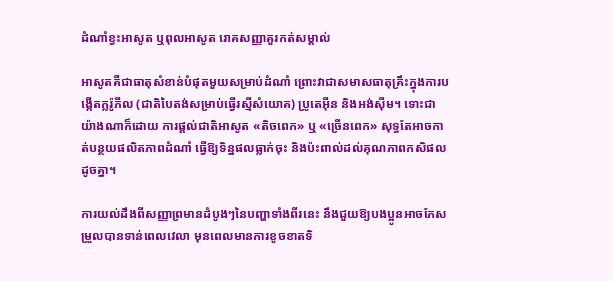ដំណាំខ្វះអាសូត ឬពុលអាសូត រោគសញ្ញាគួរកត់សម្គាល់

អាសូតគឺជាធាតុសំខាន់បំផុតមួយសម្រាប់ដំណាំ ព្រោះវាជាសមាសធាតុគ្រឹះក្នុងការបង្កើតក្លរ៉ូភីល (ជាតិបៃតង់សម្រាប់ធ្វើរស្មីសំយោគ) ប្រូតេអ៊ីន និងអង់ស៊ីម។ ទោះជាយ៉ាងណាក៏ដោយ ការផ្តល់ជាតិអាសូត «តិចពេក» ឬ «ច្រើនពេក» សុទ្ធតែអាចកាត់បន្ថយផលិតភាពដំណាំ ធ្វើឱ្យទិន្នផលធ្លាក់ចុះ និងប៉ះពាល់ដល់គុណភាពកសិផលដូចគ្នា។

ការយល់ដឹងពីសញ្ញាព្រមានដំបូងៗនៃបញ្ហាទាំងពីរនេះ នឹងជួយឱ្យបងប្អូនអាចកែសម្រួលបានទាន់ពេលវេលា មុនពេលមានការខូចខាតទិ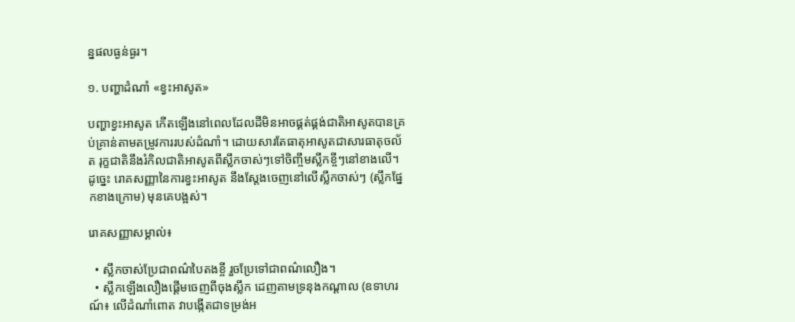ន្នផលធ្ងន់ធ្ងរ។

១. បញ្ហាដំណាំ «ខ្វះអាសូត»

បញ្ហាខ្វះអាសូត កើតឡើងនៅពេលដែលដីមិនអាចផ្គត់ផ្គង់ជាតិអាសូតបានគ្រប់គ្រាន់តាមតម្រូវការរបស់ដំណាំ។ ដោយសារតែធាតុអាសូតជាសារធាតុចល័ត រុក្ខជាតិនឹងរំកិលជាតិអាសូតពីស្លឹកចាស់ៗទៅចិញ្ចឹមស្លឹកខ្ចីៗនៅខាងលើ។ ដូច្នេះ រោគសញ្ញានៃការខ្វះអាសូត នឹងស្តែងចេញនៅលើស្លឹកចាស់ៗ (ស្លឹកផ្នែកខាងក្រោម) មុនគេបង្អស់។

រោគសញ្ញាសម្គាល់៖

  • ស្លឹកចាស់ប្រែជាពណ៌បៃតងខ្ចី រួចប្រែទៅជាពណ៌លឿង។
  • ស្លឹកឡើងលឿងផ្តើមចេញពីចុងស្លឹក ដេញតាមទ្រនុងកណ្តាល (ឧទាហរណ៍៖ លើដំណាំពោត វាបង្កើតជាទម្រង់អ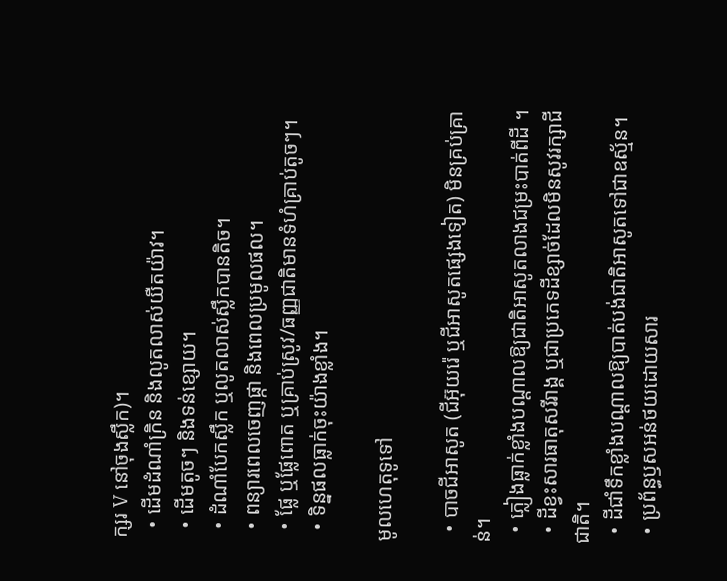ក្សរ V នៅចុងស្លឹក)។
  • ដើមដំណាំក្រិន និងលូតលាស់យឺតយ៉ាវ។
  • ដើមតូចៗ និងទន់ខ្សោយ។
  • ដំណាំបែកស្លឹក ឬលូតលាស់ស្លឹកបានតិច។
  • ពន្យារពេលចេញផ្កា និងពេលប្រមូលផល។
  • ផ្លែ ឬផ្លែពោត ឬគ្រាប់ស្រូវ/ធញ្ញជាតិមានទំហំគ្រាប់តូចៗ។
  • ទិន្នផលធ្លាក់ចុះយ៉ាងខ្លាំង។

មូលហេតុទូទៅ

  • បាចជីអាសូត (ជីអ៊ុយរ៉េ ឬជីអាសូតផ្សេងទៀត) មិនគ្រប់គ្រាន់។
  • ភ្លៀងធ្លាក់ខ្លាំងបណ្តាលឱ្យជាតិអាសូតលាងជម្រះបាត់ពីដី ។
  • ដីខ្វះសារធាតុសរីរាង្គ ឬជាប្រភេទដីខ្សាច់ដែលមិនសូវរក្សាជីជាតិ។
  • ដីជាំទឹកខ្លាំងបណ្តាលឱ្យបាត់បង់ជាតិអាសូតទៅជាឧស្ម័ន។
  • ប្រព័ន្ធឫសអន់ថយដោយសារ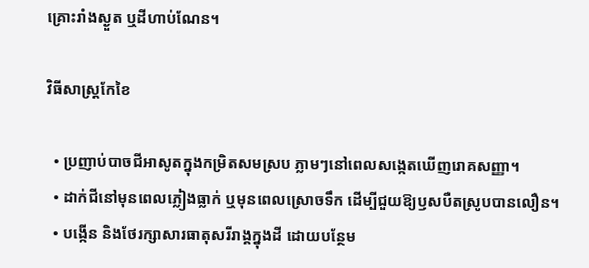គ្រោះរាំងស្ងួត ឬដីហាប់ណែន។

វិធីសាស្ត្រកែខៃ

  • ប្រញាប់បាចជីអាសូតក្នុងកម្រិតសមស្រប ភ្លាមៗនៅពេលសង្កេតឃើញរោគសញ្ញា។
  • ដាក់ជីនៅមុនពេលភ្លៀងធ្លាក់ ឬមុនពេលស្រោចទឹក ដើម្បីជួយឱ្យឫសបឺតស្រូបបានលឿន។
  • បង្កើន និងថែរក្សាសារធាតុសរីរាង្គក្នុងដី ដោយបន្ថែម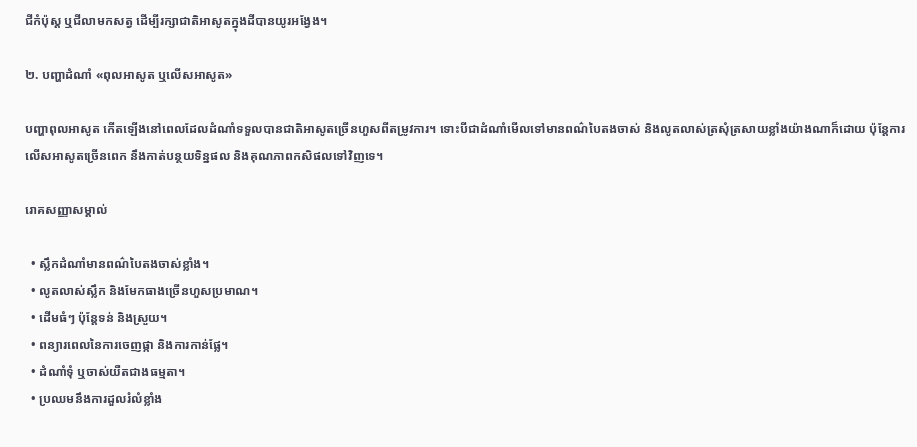ជីកំប៉ុស្ត ឬជីលាមកសត្វ ដើម្បីរក្សាជាតិអាសូតក្នុងដីបានយូរអង្វែង។

២. បញ្ហាដំណាំ «ពុលអាសូត ឬលើសអាសូត»

បញ្ហាពុលអាសូត កើតឡើងនៅពេលដែលដំណាំទទួលបានជាតិអាសូតច្រើនហួសពីតម្រូវការ។ ទោះបីជាដំណាំមើលទៅមានពណ៌បៃតងចាស់ និងលូតលាស់ត្រសុំត្រសាយខ្លាំងយ៉ាងណាក៏ដោយ ប៉ុន្តែការលើសអាសូតច្រើនពេក នឹងកាត់បន្ថយទិន្នផល និងគុណភាពកសិផលទៅវិញទេ។

រោគសញ្ញាសម្គាល់

  • ស្លឹកដំណាំមានពណ៌បៃតងចាស់ខ្លាំង។
  • លូតលាស់ស្លឹក និងមែកធាងច្រើនហួសប្រមាណ។
  • ដើមធំៗ ប៉ុន្តែទន់ និងស្រួយ។
  • ពន្យារពេលនៃការចេញផ្កា និងការកាន់ផ្លែ។
  • ដំណាំទុំ ឬចាស់យឺតជាងធម្មតា។
  • ប្រឈមនឹងការដួលរំលំខ្លាំង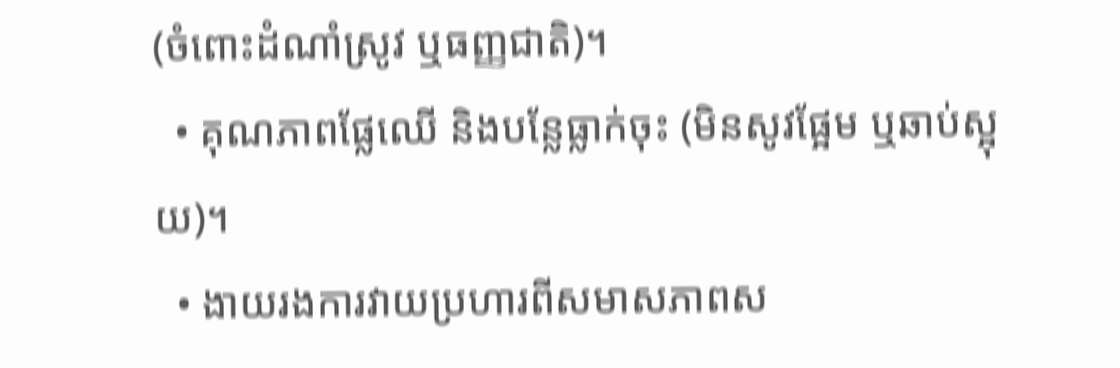(ចំពោះដំណាំស្រូវ ឬធញ្ញជាតិ)។
  • គុណភាពផ្លែឈើ និងបន្លែធ្លាក់ចុះ (មិនសូវផ្អែម ឬឆាប់ស្អុយ)។
  • ងាយរងការវាយប្រហារពីសមាសភាពស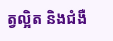ត្វល្អិត និងជំងឺ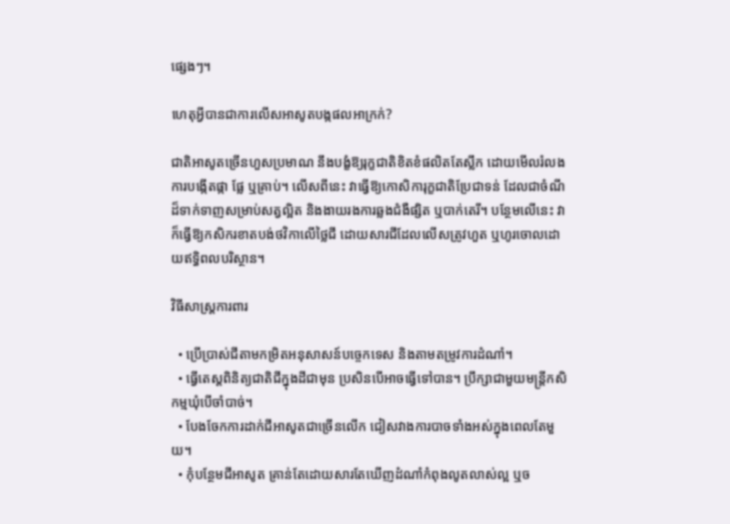ផ្សេងៗ។

ហេតុអ្វីបានជាការលើសអាសូតបង្កផលអាក្រក់?

ជាតិអាសូតច្រើនហួសប្រមាណ នឹងបង្ខំឱ្យរុក្ខជាតិខិតខំផលិតតែស្លឹក ដោយមើលរំលងការបង្កើតផ្កា ផ្លែ ឬគ្រាប់។ លើសពីនេះ វាធ្វើឱ្យកោសិការុក្ខជាតិប្រែជាទន់ ដែលជាចំណីដ៏ទាក់ទាញសម្រាប់សត្វល្អិត និងងាយរងការឆ្លងជំងឺផ្សិត ឬបាក់តេរី។ បន្ថែមលើនេះ វាក៏ធ្វើឱ្យកសិករខាតបង់ថវិកាលើថ្លៃជី ដោយសារជីដែលលើសត្រូវហួត ឬហូរចោលដោយឥទ្ធិពលបរិស្ថាន។

វិធីសាស្ត្រការពារ

  • ប្រើប្រាស់ជីតាមកម្រិតអនុសាសន៍បច្ចេកទេស និងតាមតម្រូវការដំណាំ។
  • ធ្វើតេស្តពិនិត្យជាតិជីក្នុងដីជាមុន ប្រសិនបើអាចធ្វើទៅបាន។ ប្រឹក្សាជាមួយមន្ត្រីកសិកម្មឃុំបើចាំបាច់។
  • បែងចែកការដាក់ជីអាសូតជាច្រើនលើក ជៀសវាងការបាចទាំងអស់ក្នុងពេលតែមួយ។
  • កុំបន្ថែមជីអាសូត គ្រាន់តែដោយសារតែឃើញដំណាំកំពុងលូតលាស់ល្អ ឬច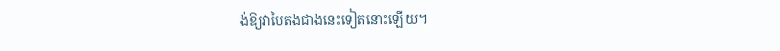ង់ឱ្យវាបៃតងជាងនេះទៀតនោះឡើយ។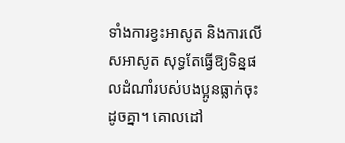ទាំងការខ្វះអាសូត និងការលើសអាសូត សុទ្ធតែធ្វើឱ្យទិន្នផលដំណាំរបស់បងប្អូនធ្លាក់ចុះដូចគ្នា។ គោលដៅ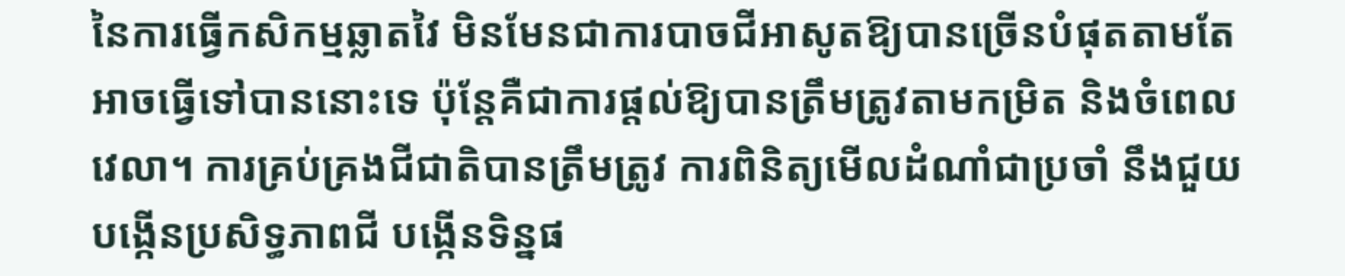នៃការធ្វើកសិកម្មឆ្លាតវៃ មិនមែនជាការបាចជីអាសូតឱ្យបានច្រើនបំផុតតាមតែអាចធ្វើទៅបាននោះទេ ប៉ុន្តែគឺជាការផ្តល់ឱ្យបានត្រឹមត្រូវតាមកម្រិត និងចំពេលវេលា។ ការគ្រប់គ្រងជីជាតិបានត្រឹមត្រូវ ការពិនិត្យមើលដំណាំជាប្រចាំ នឹងជួយបង្កើនប្រសិទ្ធភាពជី បង្កើនទិន្នផ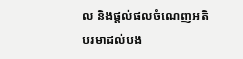ល និងផ្តល់ផលចំណេញអតិបរមាដល់បង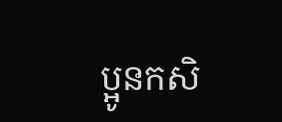ប្អូនកសិ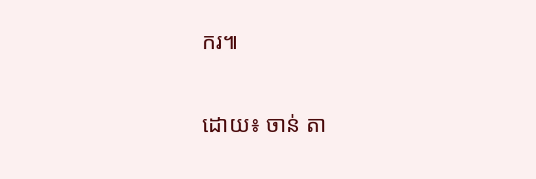ករ៕

ដោយ៖ ចាន់ តា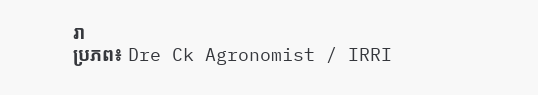រា
ប្រភព៖ Dre Ck Agronomist / IRRI